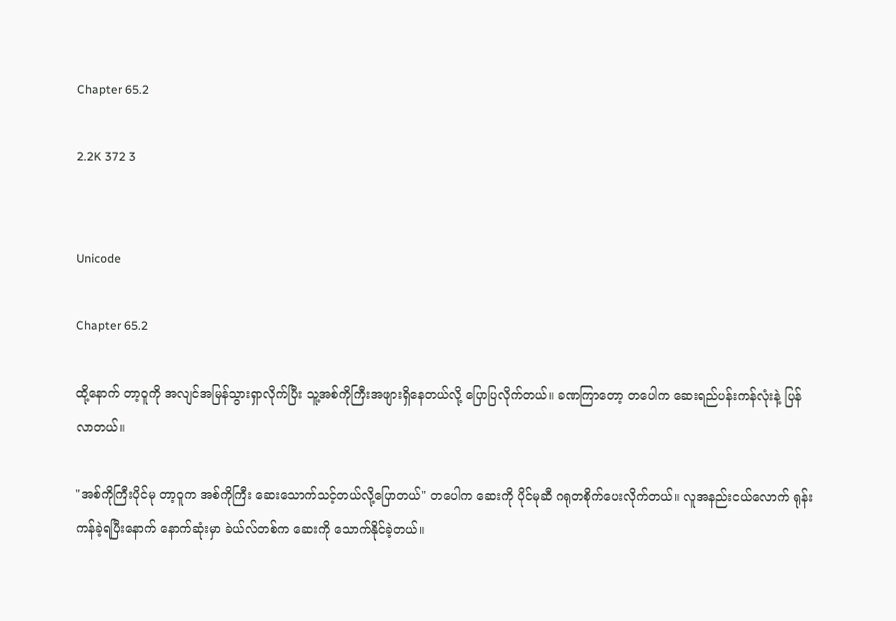Chapter 65.2

2.2K 372 3


Unicode

Chapter 65.2

ထို့နောက် တာ့၀ူကို အလျင်အမြန်သွားရှာလိုက်ပြီး သူ့အစ်ကိုကြီးအဖျားရှိနေတယ်လို့ ပြောပြလိုက်တယ်။ ခဏကြာတော့ တပေါက ဆေးရည်ပန်းကန်လုံးနဲ့ ပြန်လာတယ်။

"အစ်ကိုကြီးပိုင်မု တာ့ဝူက အစ်ကိုကြီး ဆေးသောက်သင့်တယ်လို့ပြောတယ်" တပေါက ဆေးကို ပိုင်မုဆီ ဂရုတစိုက်ပေးလိုက်တယ်။ လူအနည်းငယ်လောက် ရုန်းကန်ခဲ့ရပြီးနောက် နောက်ဆုံးမှာ ခဲယ်လ်တစ်က ဆေးကို သောက်နိုင်ခဲ့တယ်။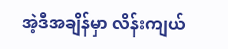အဲ့ဒီအချိန်မှာ လိန်းကျယ်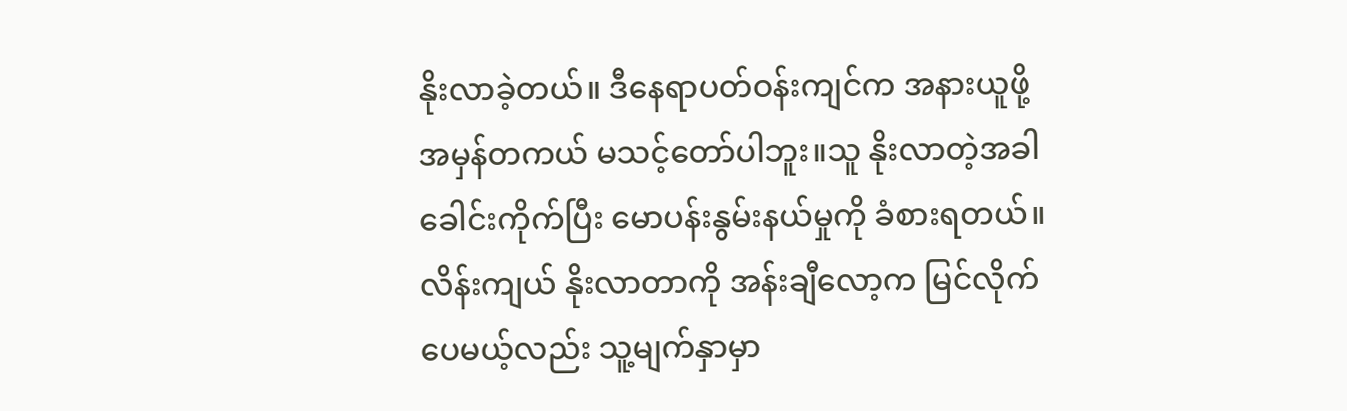နိုးလာခဲ့တယ်။ ဒီနေရာပတ်ဝန်းကျင်က အနားယူဖို့ အမှန်တကယ် မသင့်တော်ပါဘူး။သူ နိုးလာတဲ့အခါ ခေါင်းကိုက်ပြီး မောပန်းနွမ်းနယ်မှုကို ခံစားရတယ်။ လိန်းကျယ် နိုးလာတာကို အန်းချီလော့က မြင်လိုက်ပေမယ့်လည်း သူ့မျက်နှာမှာ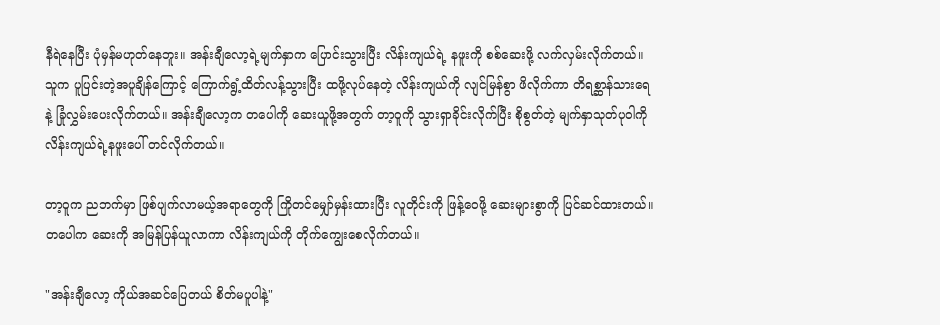နီရဲနေပြီး ပုံမှန်မဟုတ်နေဘူး။ အန်းချီလော့ရဲ့မျက်နှာက ပြောင်းသွားပြီး လိန်းကျယ်ရဲ့ နဖူးကို စစ်ဆေးဖို့ လက်လှမ်းလိုက်တယ်။သူက ပူပြင်းတဲ့အပူချိန်ကြောင့် ကြောက်ရွံ့ထိတ်လန့်သွားပြီး ထဖို့လုပ်နေတဲ့ လိန်းကျယ်ကို လျင်မြန်စွာ ဖိလိုက်ကာ တိရစ္ဆာန်သားရေနဲ့ ခြုံလွှမ်းပေးလိုက်တယ်။ အန်းချီလော့က တပေါကို ဆေးယူဖို့အတွက် တာ့ဝူကို သွားရှာခိုင်းလိုက်ပြီး စိုစွတ်တဲ့ မျက်နှာသုတ်ပုဝါကို လိန်းကျယ်ရဲ့နဖူးပေါ် တင်လိုက်တယ်။

တာ့ဝူက ညဘက်မှာ ဖြစ်ပျက်လာမယ့်အရာတွေကို ကြိုတင်မျှော်မှန်းထားပြီး လူတိုင်းကို ဖြန့်ဝေဖို့ ဆေးများစွာကို ပြင်ဆင်ထားတယ်။ တပေါက ဆေးကို အမြန်ပြန်ယူလာကာ လိန်းကျယ်ကို တိုက်ကျွေးစေလိုက်တယ်။

"အန်းချီလော့ ကိုယ်အဆင်ပြေတယ် စိတ်မပူပါနဲ့"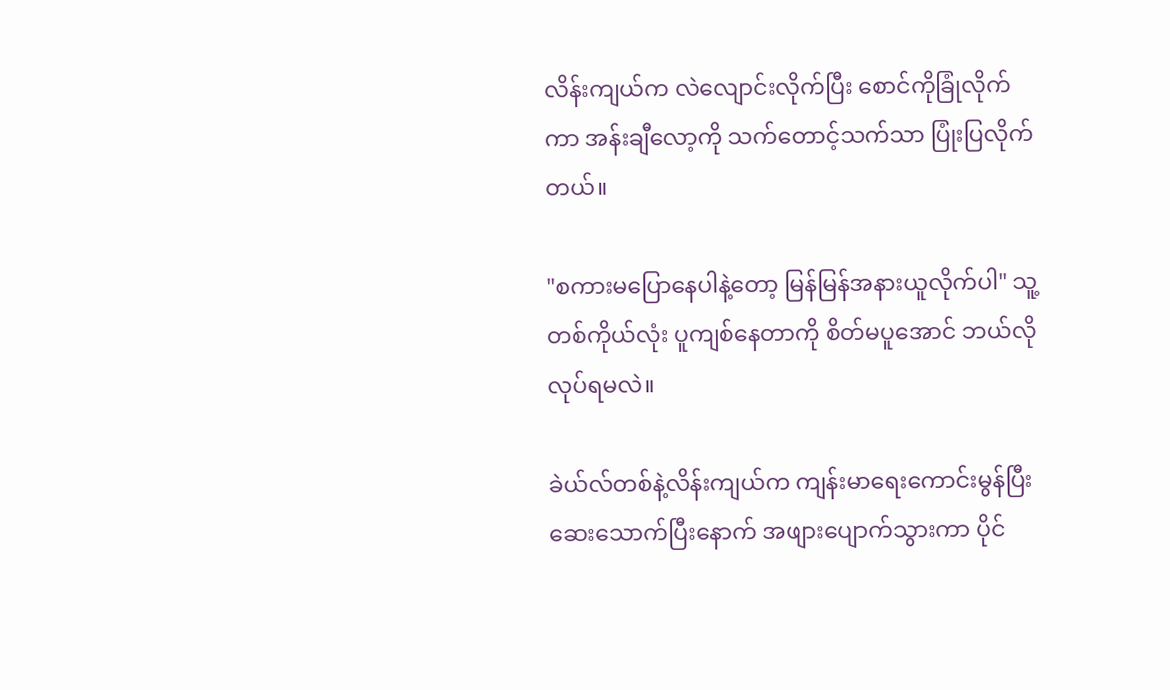လိန်းကျယ်က လဲလျောင်းလိုက်ပြီး စောင်ကိုခြုံလိုက်ကာ အန်းချီလော့ကို သက်တောင့်သက်သာ ပြုံးပြလိုက်တယ်။

"စကားမပြောနေပါနဲ့တော့ မြန်မြန်အနားယူလိုက်ပါ" သူ့တစ်ကိုယ်လုံး ပူကျစ်နေတာကို စိတ်မပူအောင် ဘယ်လိုလုပ်ရမလဲ။

ခဲယ်လ်တစ်နဲ့လိန်းကျယ်က ကျန်းမာရေးကောင်းမွန်ပြီး ဆေးသောက်ပြီးနောက် အဖျားပျောက်သွားကာ ပိုင်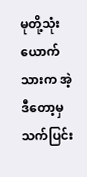မုတို့သုံးယောက်သားက အဲ့ဒီတော့မှ သက်ပြင်း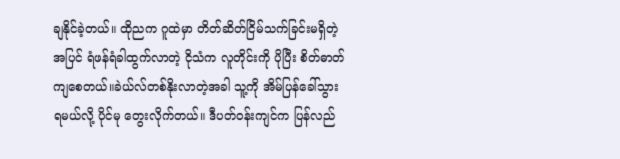ချနိုင်ခဲ့တယ်။ ထိုညက ဂူထဲမှာ တိတ်ဆိတ်ငြိမ်သက်ခြင်းမရှိတဲ့အပြင် ရံဖန်ရံခါထွက်လာတဲ့ ငိုသံက လူတိုင်းကို ပိုပြီး စိတ်ဓာတ်ကျစေတယ်။ခဲယ်လ်တစ်နိုးလာတဲ့အခါ သူ့ကို အိမ်ပြန်ခေါ်သွားရမယ်လို့ ပိုင်မု တွေးလိုက်တယ်။ ဒီပတ်ဝန်းကျင်က ပြန်လည်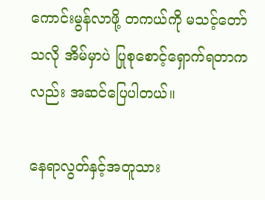ကောင်းမွန်လာဖို့ တကယ်ကို မသင့်တော်သလို အိမ်မှာပဲ ပြုစုစောင့်ရှောက်ရတာကလည်း အဆင်ပြေပါတယ်။

နေရာလွတ်နှင့်အတူသား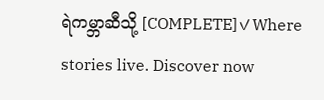ရဲကမ္ဘာဆီသို့ [COMPLETE]✓Where stories live. Discover now